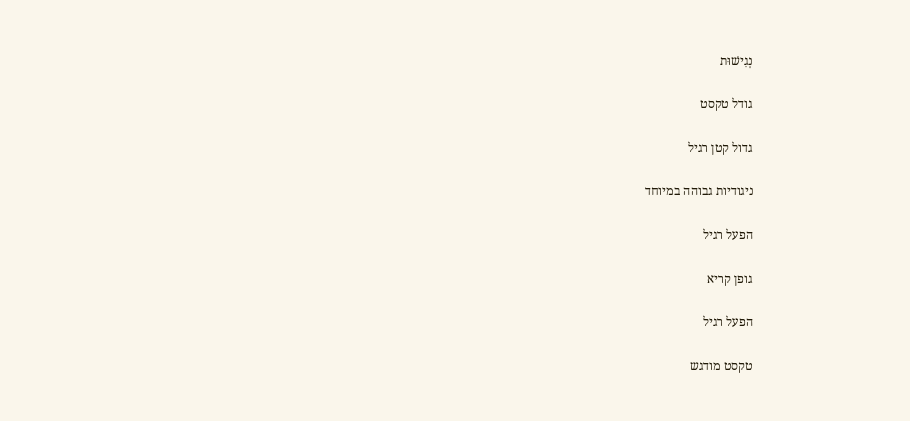נְגִישׁוּת

גודל טקסט

גדול קטן רגיל

ניגודיות גבוהה במיוחד

הפעל רגיל

גופן קריא

הפעל רגיל

טקסט מודגש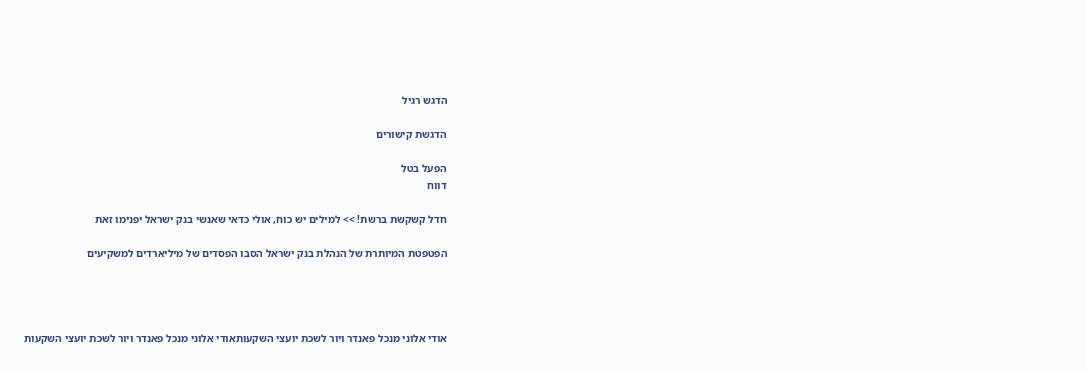הדגש רגיל

הדגשת קישורים

הפעל בטל
דווח

חדל קשקשת ברשת! >> למילים יש כוח, אולי כדאי שאנשי בנק ישראל יפנימו זאת

הפטפטת המיותרת של הנהלת בנק ישראל הסבו הפסדים של מיליארדים למשקיעים




אודי אלוני מנכל פאנדר ויור לשכת יועצי השקעותאודי אלוני מנכל פאנדר ויור לשכת יועצי השקעות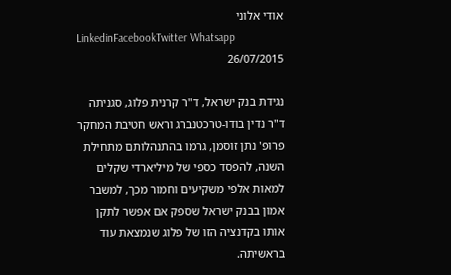אודי אלוני
LinkedinFacebookTwitter Whatsapp
26/07/2015

נגידת בנק ישראל, ד"ר קרנית פלוג, סגניתה ד"ר נדין בודו-טרכטנברג וראש חטיבת המחקר פרופ' נתן זוסמן, גרמו בהתנהלותם מתחילת השנה, להפסד כספי של מיליארדי שקלים למאות אלפי משקיעים וחמור מכך, למשבר אמון בבנק ישראל שספק אם אפשר לתקן אותו בקדנציה הזו של פלוג שנמצאת עוד בראשיתה.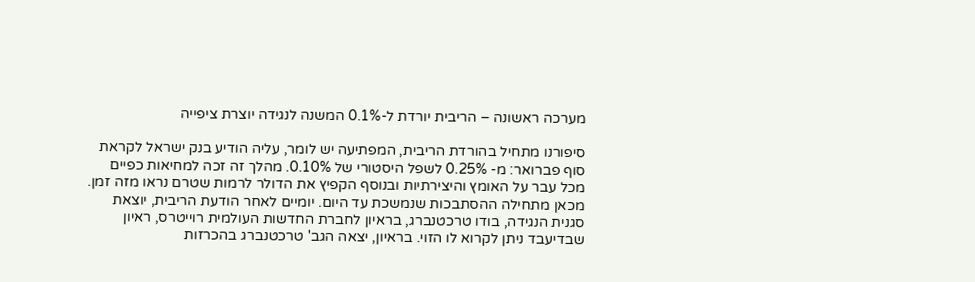מערכה ראשונה – הריבית יורדת ל-0.1% המשנה לנגידה יוצרת ציפייה

סיפורנו מתחיל בהורדת הריבית, המפתיעה יש לומר, עליה הודיע בנק ישראל לקראת סוף פברואר: מ- 0.25% לשפל היסטורי של 0.10%. מהלך זה זכה למחיאות כפיים מכל עבר על האומץ והיצירתיות ובנוסף הקפיץ את הדולר לרמות שטרם נראו מזה זמן. מכאן מתחילה ההסתבכות שנמשכת עד היום. יומיים לאחר הודעת הריבית, יוצאת סגנית הנגידה, בודו טרכטנברג, בראיון לחברת החדשות העולמית רוייטרס, ראיון שבדיעבד ניתן לקרוא לו הזוי. בראיון, יצאה הגב' טרכטנברג בהכרזות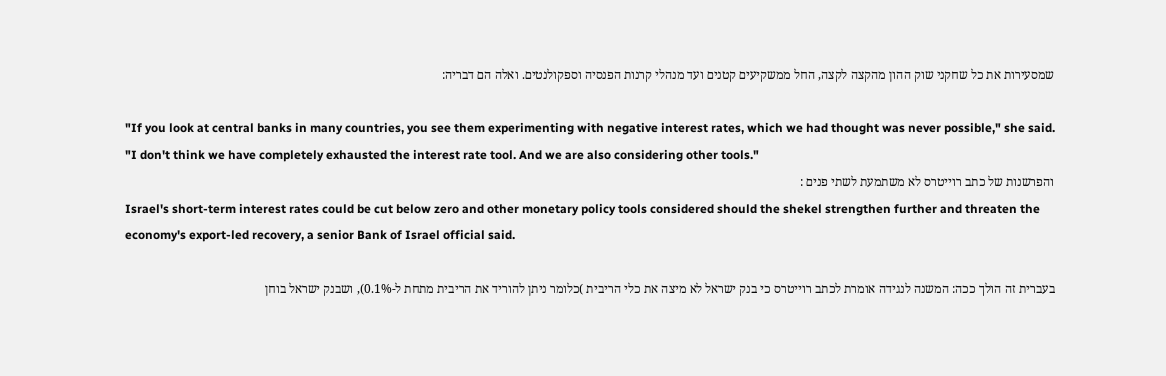שמסעירות את כל שחקני שוק ההון מהקצה לקצה, החל ממשקיעים קטנים ועד מנהלי קרנות הפנסיה וספקולנטים. ואלה הם דבריה:

"If you look at central banks in many countries, you see them experimenting with negative interest rates, which we had thought was never possible," she said.
"I don't think we have completely exhausted the interest rate tool. And we are also considering other tools."
והפרשנות של כתב רוייטרס לא משתמעת לשתי פנים :
Israel's short-term interest rates could be cut below zero and other monetary policy tools considered should the shekel strengthen further and threaten the economy's export-led recovery, a senior Bank of Israel official said.

בעברית זה הולך ככה: המשנה לנגידה אומרת לכתב רוייטרס כי בנק ישראל לא מיצה את כלי הריבית )כלומר ניתן להוריד את הריבית מתחת ל-0.1%), ושבנק ישראל בוחן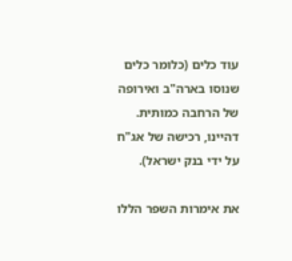עוד כלים (כלומר כלים שנוסו בארה"ב ואירופה של הרחבה כמותית. דהיינו, רכישה של אג"ח על ידי בנק ישראל).

את אימרות השפר הללו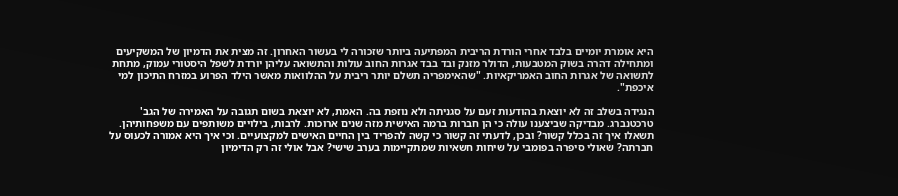היא אומרת יומיים בלבד אחרי הורדת הריבית המפתיעה ביותר שזכורה לי בעשור האחרון. זה מצית את הדמיון של המשקיעים ומתחילה דהרה בשוק המטבעות, הדולר מזנק ובד בבד אגרות החוב עולות והתשואה עליהן יורדת לשפל היסטורי עמוק, מתחת לתשואה של אגרות החוב האמריקאיות. "שהאימפריה תשלם יותר ריבית על ההלוואות מאשר הילד הפרוע במזרח התיכון למי איכפת".

הנגידה בשלב זה לא יוצאת בהודעות זעם על סגניתה ולא נוזפת בה. האמת, לא יוצאת בשום תגובה על האמירה של הגב' טרכטנברג. מבדיקה שביצענו עולה כי הן חברות ברמה האישית מזה שנים ארוכות. לרבות, בילויים משותפים עם משפחותיהן. תשאלו איך זה בכלל קשור? ובכן, לדעתי זה קשור כי קשה להפריד בין החיים האישים למקצועיים. וכי איך היא אמורה לכעוס על חברתה? שאולי סיפרה בפומבי על שיחות חשאיות שמתקיימות בערב שישי? אבל אולי זה רק הדימיון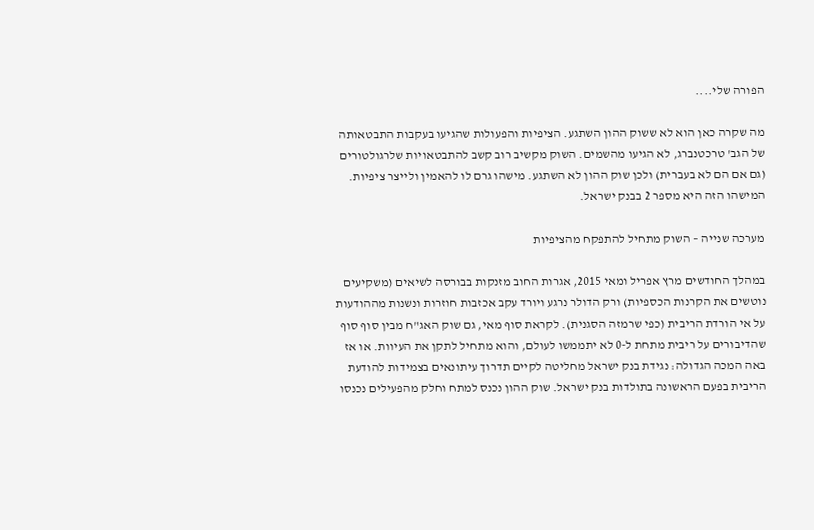הפורה שלי....

מה שקרה כאן הוא לא ששוק ההון השתגע. הציפיות והפעולות שהגיעו בעקבות התבטאותה של הגב' טרכטנברג, לא הגיעו מהשמים. השוק מקשיב רוב קשב להתבטאויות שלרגולטורים (גם אם הם לא בעברית) ולכן שוק ההון לא השתגע. מישהו גרם לו להאמין ולייצר ציפיות. המישהו הזה היא מספר 2 בבנק ישראל.

מערכה שנייה – השוק מתחיל להתפקח מהציפיות

במהלך החודשים מרץ אפריל ומאי 2015, אגרות החוב מזנקות בבורסה לשיאים (משקיעים נוטשים את הקרנות הכספיות) ורק הדולר נרגע ויורד עקב אכזבות חוזרות ונשנות מההודעות על אי הורדת הריבית (כפי שרמזה הסגנית). לקראת סוף מאי, גם שוק האג"ח מבין סוף סוף שהדיבורים על ריבית מתחת ל-0 לא יתממשו לעולם, והוא מתחיל לתקן את העיוות. או אז באה המכה הגדולה: נגידת בנק ישראל מחליטה לקיים תדרוך עיתונאים בצמידות להודעת הריבית בפעם הראשונה בתולדות בנק ישראל. שוק ההון נכנס למתח וחלק מהפעילים נכנסו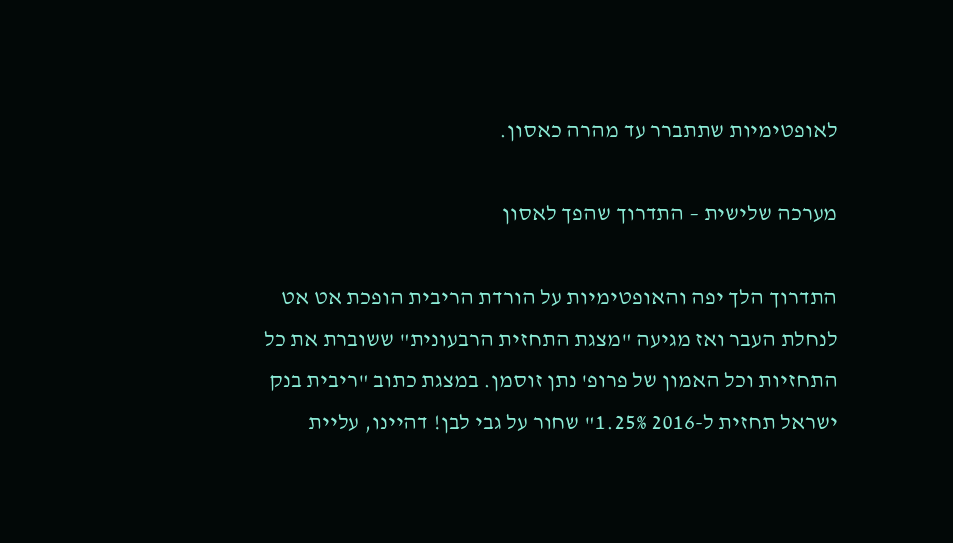לאופטימיות שתתברר עד מהרה כאסון.

מערכה שלישית – התדרוך שהפך לאסון

התדרוך הלך יפה והאופטימיות על הורדת הריבית הופכת אט אט לנחלת העבר ואז מגיעה "מצגת התחזית הרבעונית" ששוברת את כל התחזיות וכל האמון של פרופ' נתן זוסמן. במצגת כתוב "ריבית בנק ישראל תחזית ל-2016 1.25%" שחור על גבי לבן! דהיינו, עליית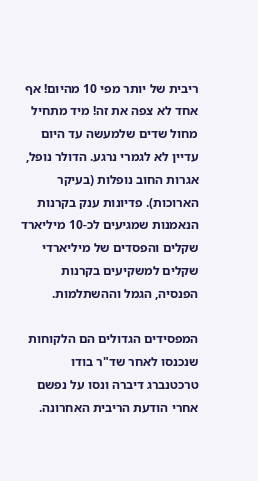ריבית של יותר מפי 10 מהיום! אף אחד לא צפה את זה! מיד מתחיל מחול שדים שלמעשה עד היום עדיין לא לגמרי נרגע. הדולר נופל, אגרות החוב נופלות (בעיקר הארוכות). פדיונות ענק בקרנות הנאמנות שמגיעים לכ-10 מיליארד שקלים והפסדים של מיליארדי שקלים למשקיעים בקרנות הפנסיה, הגמל וההשתלמות.

המפסידים הגדולים הם הלקוחות שנכנסו לאחר שד"ר בודו טרכטנברג דיברה ונסו על נפשם אחרי הודעת הריבית האחרונה.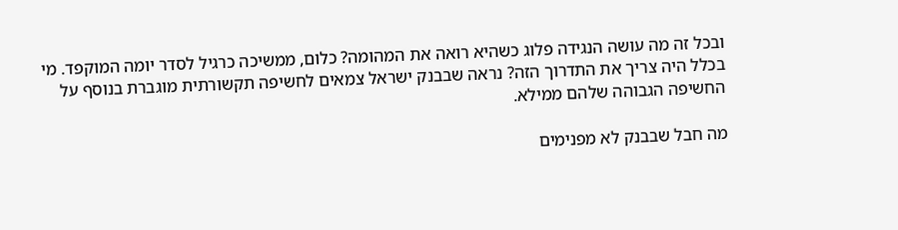ובכל זה מה עושה הנגידה פלוג כשהיא רואה את המהומה? כלום, ממשיכה כרגיל לסדר יומה המוקפד. מי בכלל היה צריך את התדרוך הזה? נראה שבבנק ישראל צמאים לחשיפה תקשורתית מוגברת בנוסף על החשיפה הגבוהה שלהם ממילא.

מה חבל שבבנק לא מפנימים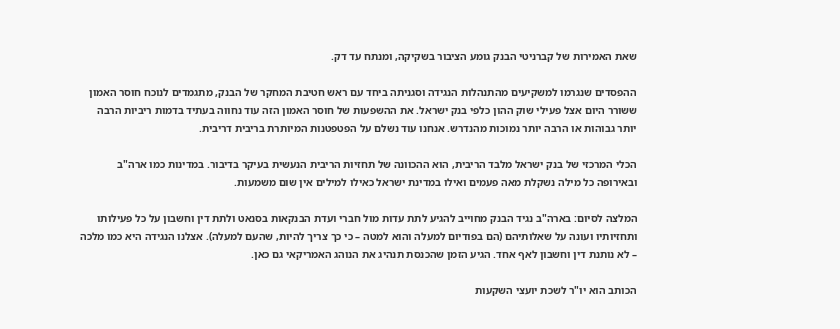שאת האמירות של קברניטי הבנק גומע הציבור בשקיקה, ומנתח עד דק.

ההפסדים שנגרמו למשקיעים מהתנהלות הנגידה וסגניתה ביחד עם ראש חטיבת המחקר של הבנק, מתגמדים לנוכח חוסר האמון ששורר היום אצל פעילי שוק ההון כלפי בנק ישראל. את ההשפעות של חוסר האמון הזה עוד נחווה בעתיד בדמות ריביות הרבה יותר גבוהות או הרבה יותר נמוכות מהנדרש. אנחנו עוד נשלם על הפטפטנות המיותרת בריבית דריבית.

הכלי המרכזי של בנק ישראל מלבד הריבית, הוא ההכוונה של תחזיות הריבית הנעשית בעיקר בדיבור. במדינות כמו ארה"ב ובאירופה כל מילה נשקלת מאה פעמים ואילו במדינת ישראל כאילו למילים אין שום משמעות.

המלצה לסיום: בארה"ב נגיד הבנק מחוייב להגיע לתת עדות מול חברי ועדת הבנקאות בסנאט ולתת דין וחשבון על כל פעילותו ותחזיותיו ועונה על שאלותיהם (הם בפודיום למעלה והוא למטה – כי כך צריך להיות, שהעם למעלה). אצלנו הנגידה היא כמו מלכה – לא נותנת דין וחשבון לאף אחד. הגיע הזמן שהכנסת תנהיג את הנוהג האמריקאי גם כאן.

הכותב הוא יו"ר לשכת יועצי השקעות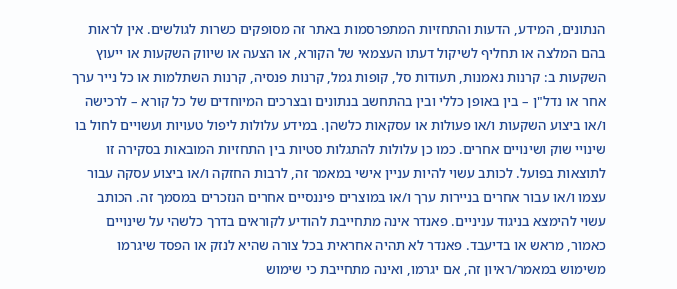הנתונים, המידע, הדעות והתחזיות המתפרסמות באתר זה מסופקים כשרות לגולשים. אין לראות בהם המלצה או תחליף לשיקול דעתו העצמאי של הקורא, או הצעה או שיווק השקעות או ייעוץ השקעות ב: קרנות נאמנות, תעודות סל, קופות גמל, קרנות פנסיה, קרנות השתלמות או כל נייר ערך אחר או נדל"ן – בין באופן כללי ובין בהתחשב בנתונים ובצרכים המיוחדים של כל קורא – לרכישה ו/או ביצוע השקעות ו/או פעולות או עסקאות כלשהן. במידע עלולות ליפול טעויות ועשויים לחול בו שינויי שוק ושינויים אחרים. כמו כן עלולות להתגלות סטיות בין התחזיות המובאות בסקירה זו לתוצאות בפועל. לכותב עשוי להיות עניין אישי במאמר זה, לרבות החזקה ו/או ביצוע עסקה עבור עצמו ו/או עבור אחרים בניירות ערך ו/או במוצרים פיננסיים אחרים הנזכרים במסמך זה. הכותב עשוי להימצא בניגוד עניניים. פאנדר אינה מתחייבת להודיע לקוראים בדרך כלשהי על שינויים כאמור, מראש או בדיעבד. פאנדר לא תהיה אחראית בכל צורה שהיא לנזק או הפסד שיגרמו משימוש במאמר/ראיון זה, אם יגרמו, ואינה מתחייבת כי שימוש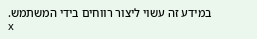במידע זה עשוי ליצור רווחים בידי המשתמש.
x